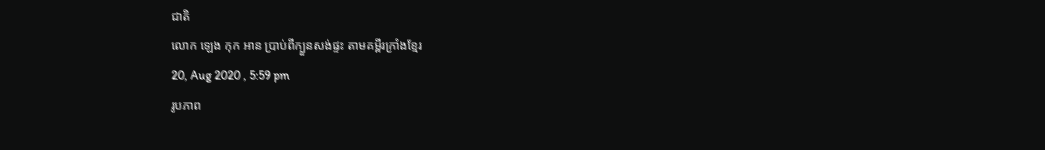ជាតិ
លោក ឡេង កុក អាន ប្រាប់ពីក្បួនសង់ផ្ទះ តាមគម្ពីរក្រាំងខ្មែរ
20, Aug 2020 , 5:59 pm
រូបភាព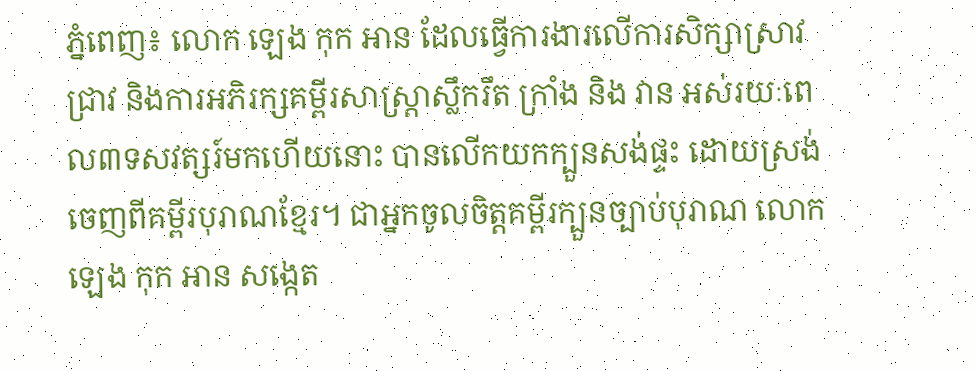ភ្នំពេញ៖ លោក ឡេង កុក អាន ដែលធ្វើការងារលើការសិក្សាស្រាវជ្រាវ និងការអភិរក្សគម្ពីរសាស្ត្រាស្លឹករឹត ក្រាំង និង វាន អស់រយៈពេល៣ទសវត្សរ៍មកហើយនោះ បានលើកយកក្បួនសង់ផ្ទះ ដោយស្រង់ចេញពីគម្ពីរបុរាណខ្មែរ។ ជាអ្នកចូលចិត្តគម្ពីរក្បួនច្បាប់បុរាណ លោក ឡេង កុក អាន សង្កេត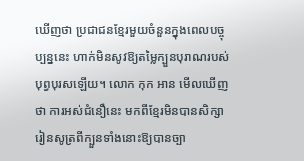ឃើញថា ប្រជាជនខ្មែរមួយចំនួនក្នុងពេលបច្ចុប្បន្ននេះ ហាក់មិនសូវឱ្យតម្លៃក្បួនបុរាណរបស់បុព្វបុរសឡើយ។ លោក កុក អាន មើលឃើញថា ការអស់ជំនឿនេះ មកពីខ្មែរមិនបានសិក្សារៀនសូត្រពីក្បួនទាំងនោះឱ្យបានច្បា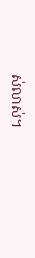ស់លាស់។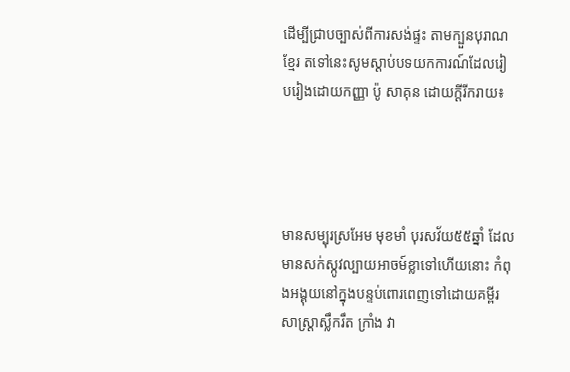ដើម្បីជ្រាបច្បាស់ពីការសង់ផ្ទះ តាមក្បួនបុរាណខ្មែរ តទៅនេះសូមស្ដាប់បទយកការណ៍ដែលរៀបរៀងដោយកញ្ញា ប៉ូ សាគុន ដោយក្ដីរីករាយ៖




មានសម្បុរស្រអែម មុខមាំ បុរសវ័យ៥៥ឆ្នាំ ដែលមានសក់ស្កូវល្បាយអាចម៍ខ្លាទៅហើយនោះ កំពុងអង្គុយនៅក្នុងបន្ទប់ពោរពេញទៅដោយគម្ពីរសាស្ត្រាស្លឹករឹត ក្រាំង វា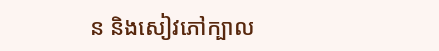ន និងសៀវភៅក្បាល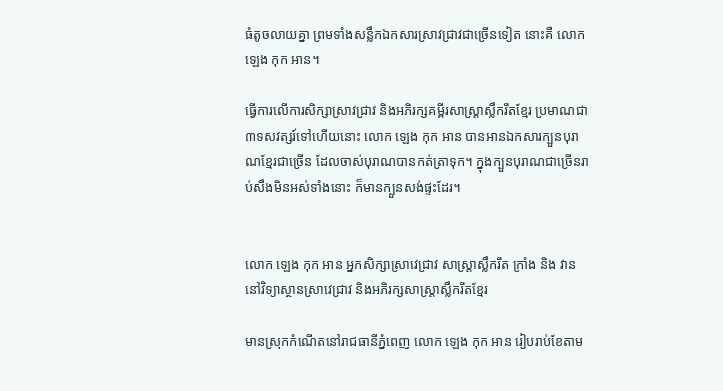ធំតូចលាយគ្នា ព្រមទាំងសន្លឹកឯកសារស្រាវជ្រាវជាច្រើនទៀត នោះគឺ លោក ឡេង កុក អាន។

ធ្វើការលើការសិក្សាស្រាវជ្រាវ និងអភិរក្សគម្ពីរសាស្ត្រាស្លឹករឹតខ្មែរ ប្រមាណជា៣ទសវត្សរ៍ទៅហើយនោះ លោក ឡេង កុក អាន បានអានឯកសារក្បួនបុរាណខ្មែរជាច្រើន ដែលចាស់បុរាណបានកត់ត្រាទុក។ ក្នុងក្បួនបុរាណជាច្រើនរាប់សឹងមិនអស់ទាំងនោះ ក៏មានក្បួនសង់ផ្ទះដែរ។


លោក ឡេង កុក អាន អ្នកសិក្សាស្រាវេជ្រាវ សាស្ត្រាស្លឹករឹត ក្រាំង និង វាន នៅវិទ្យាស្ថានស្រាវេជ្រាវ និងអភិរក្សសាស្ត្រាស្លឹករឹតខ្មែរ

មានស្រុកកំណើតនៅរាជធានីភ្នំពេញ លោក ឡេង កុក អាន រៀបរាប់ខែតាម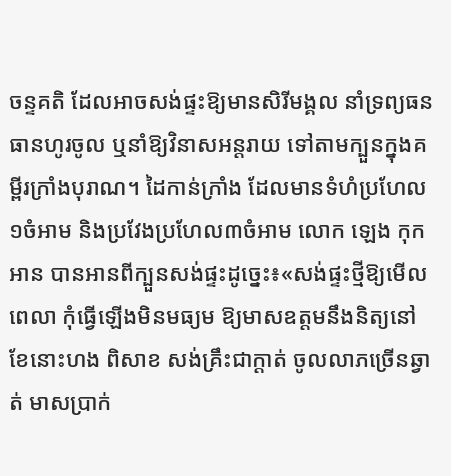ចន្ទគតិ ដែលអាចសង់ផ្ទះឱ្យមានសិរីមង្គល នាំទ្រព្យធនធានហូរចូល ឬនាំឱ្យវិនាសអន្តរាយ ទៅតាមក្បួនក្នុងគម្ពីរក្រាំងបុរាណ។ ដៃកាន់ក្រាំង ដែលមានទំហំប្រហែល១ចំអាម និងប្រវែងប្រហែល៣ចំអាម លោក ឡេង កុក អាន បានអានពីក្បួនសង់ផ្ទះដូច្នេះ៖«សង់ផ្ទះថ្មីឱ្យមើលពេលា កុំធ្វើឡើងមិនមធ្យម ឱ្យមាសឧត្តមនឹងនិត្យនៅ ខែនោះហង ពិសាខ សង់គ្រឹះជាក្ដាត់ ចូលលាភច្រើនឆ្វាត់ មាសប្រាក់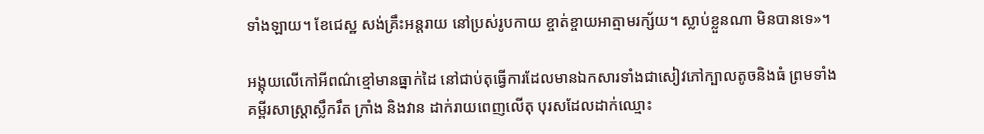ទាំងឡាយ។ ខែជេស្ឋ សង់គ្រឹះអន្តរាយ នៅប្រស់រូបកាយ ខ្ចាត់ខ្ចាយអាត្មាមរក្ស័យ។ ស្លាប់ខ្លួនណា មិនបានទេ»។

អង្គុយលើកៅអីពណ៌ខ្មៅមានធ្នាក់ដៃ នៅជាប់តុធ្វើការដែលមានឯកសារទាំងជាសៀវភៅក្បាលតូចនិងធំ ព្រមទាំងគម្ពីរសាស្ត្រាស្លឹករឹត ក្រាំង និងវាន ដាក់រាយពេញលើតុ បុរសដែលដាក់ឈ្មោះ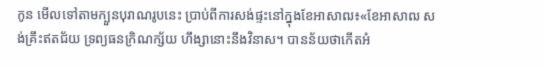កូន មើលទៅតាមក្បួនបុរាណរូបនេះ ប្រាប់ពីការសង់ផ្ទះនៅក្នុងខែអាសាឍ៖«ខែអាសាឍ សង់គ្រឹះឥតជ័យ ទ្រព្យធនក្រិណក្ស័យ ហឹង្សានោះនឹងវិនាស។ បានន័យថាកើតអំ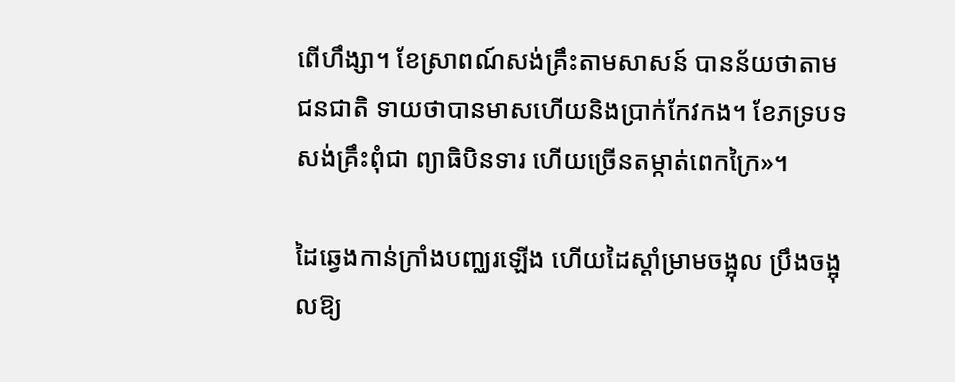ពើហឹង្សា។ ខែស្រាពណ៍សង់គ្រឹះតាមសាសន៍ បានន័យថាតាមជនជាតិ ទាយថាបានមាសហើយនិងប្រាក់កែវកង។ ខែភទ្របទសង់គ្រឹះពុំជា ព្យាធិបិនទារ ហើយច្រើនតម្កាត់ពេកក្រៃ»។

ដៃឆ្វេងកាន់ក្រាំងបញ្ឈរឡើង ហើយដៃស្ដាំម្រាមចង្អុល ប្រឹងចង្អុលឱ្យ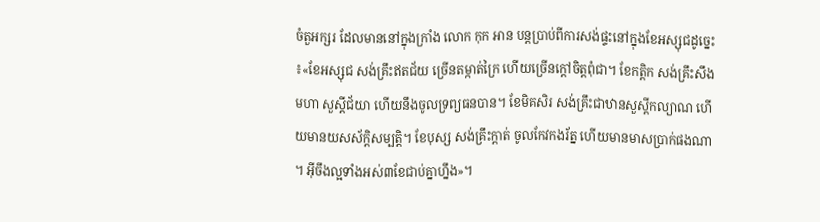ចំតួអក្សរ ដែលមាននៅក្នុងក្រាំង លោក កុក អាន បន្តប្រាប់ពីការសង់ផ្ទះនៅក្នុងខែអស្សុជដូច្នេះ៖«ខែអស្សុជ សង់គ្រឹះឥតជ័យ ច្រើនតម្កាត់ក្រៃ ហើយច្រើនក្ដៅចិត្តពុំជា។ ខែកត្តិក សង់គ្រឹះសឹងមហា សួស្ដីជ័យា ហើយនឹងចូលទ្រព្យធនបាន។ ខែមិគសិរ សង់គ្រឹះជាឋានសួស្ដីកល្យាណ ហើយមានយសស័ក្ដិសម្បត្តិ។ ខែបុស្ស សង់គ្រឹះក្ដាត់ ចូលកែវកងរ័ត្ន ហើយមានមាសប្រាក់ផងណា។ អ៊ីចឹងល្អទាំងអស់៣ខែជាប់គ្នាហ្នឹង»។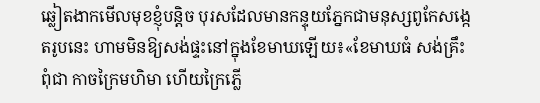ឆ្លៀតងាកមើលមុខខ្ញុំបន្តិច បុរសដែលមានកន្ទុយភ្នែកជាមនុស្សពូកែសង្កេតរូបនេះ ហាមមិនឱ្យសង់ផ្ទះនៅក្នុងខែមាឃឡើយ៖«ខែមាឃធំ សង់គ្រឹះពុំជា កាចក្រៃមហិមា ហើយក្រៃភ្លើ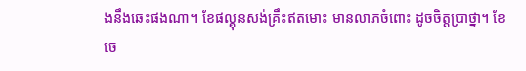ងនឹងឆេះផងណា។ ខែផល្គុនសង់គ្រឹះឥតមោះ មានលាភចំពោះ ដូចចិត្តប្រាថ្នា។ ខែចេ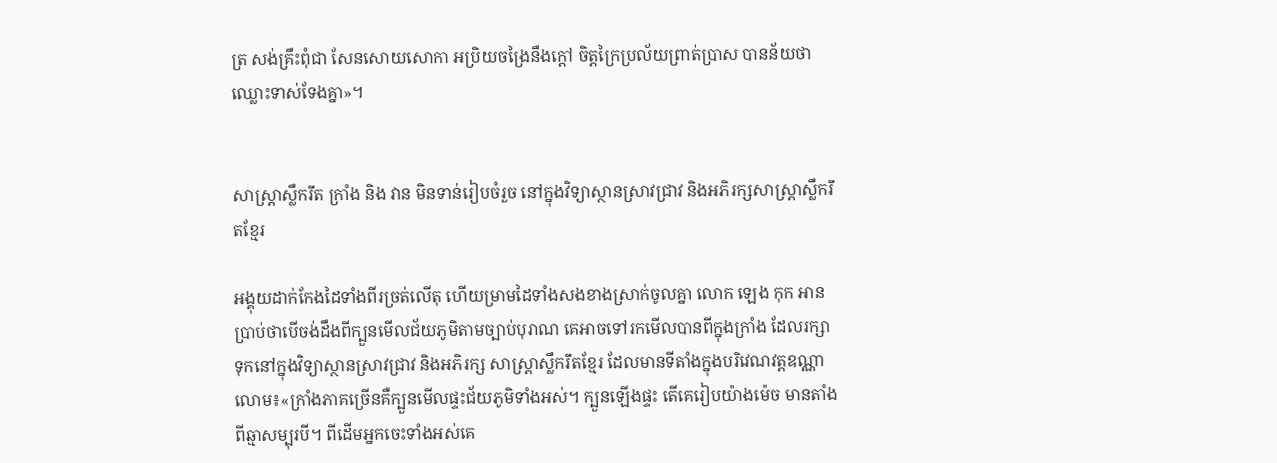ត្រ សង់គ្រឹះពុំជា សែនសោយសោកា អប្រិយចង្រៃនឹងក្ដៅ ចិត្តក្រៃប្រល័យព្រាត់ប្រាស បានន័យថាឈ្លោះទាស់ទែងគ្នា»។


សាស្ត្រាស្លឹករឹត ក្រាំង និង វាន មិនទាន់រៀបចំរួច នៅក្នុងវិទ្យាស្ថានស្រាវជ្រាវ និងអភិរក្សសាស្ត្រាស្លឹករឹតខ្មែរ

អង្គុយដាក់កែងដៃទាំងពីរច្រត់លើតុ ហើយម្រាមដៃទាំងសងខាងស្រាក់ចូលគ្នា លោក ឡេង កុក អាន ប្រាប់ថាបើចង់ដឹងពីក្បួនមើលជ័យភូមិតាមច្បាប់បុរាណ គេអាចទៅរកមើលបានពីក្នុងក្រាំង ដែលរក្សាទុកនៅក្នុងវិទ្យាស្ថានស្រាវជ្រាវ និងអភិរក្ស សាស្ត្រាស្លឹករឹតខ្មែរ ដែលមានទីតាំងក្នុងបរិវេណវត្តឧណ្ណាលោម៖«ក្រាំងភាគច្រើនគឺក្បួនមើលផ្ទះជ័យភូមិទាំងអស់។ ក្បួនឡើងផ្ទះ តើគេរៀបយ៉ាងម៉េច មានតាំងពីឆ្មាសម្បុរបី។ ពីដើមអ្នកចេះទាំងអស់គេ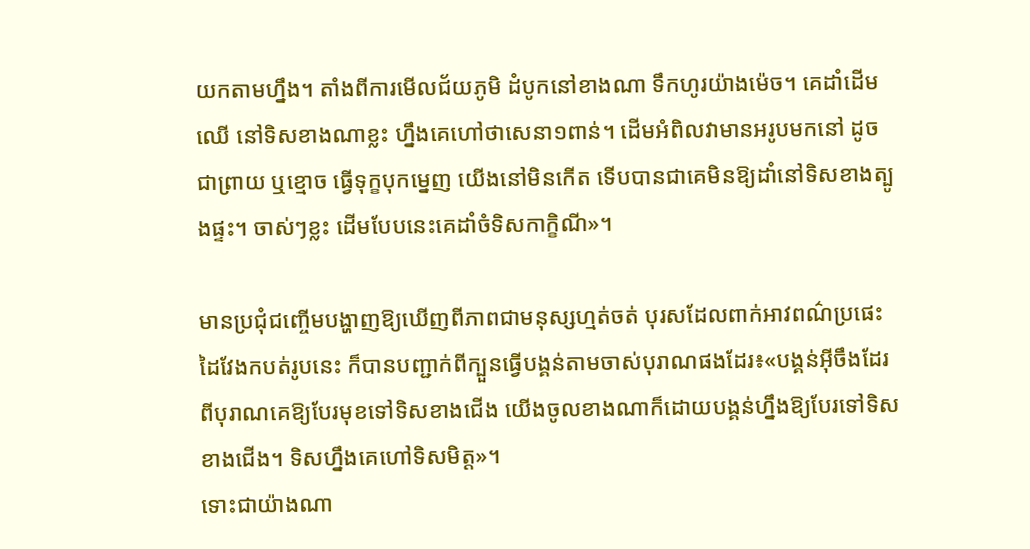យកតាមហ្នឹង។ តាំងពីការមើលជ័យភូមិ ដំបូកនៅខាងណា ទឹកហូរយ៉ាងម៉េច។ គេដាំដើមឈើ នៅទិសខាងណាខ្លះ ហ្នឹងគេហៅថាសេនា១ពាន់។ ដើមអំពិលវាមានអរូបមកនៅ ដូចជាព្រាយ ឬខ្មោច ធ្វើទុក្ខបុកម្នេញ យើងនៅមិនកើត ទើបបានជាគេមិនឱ្យដាំនៅទិសខាងត្បូងផ្ទះ។ ចាស់ៗខ្លះ ដើមបែបនេះគេដាំចំទិសកាក្ខិណី»។

មានប្រជុំជញ្ចើមបង្ហាញឱ្យឃើញពីភាពជាមនុស្សហ្មត់ចត់ បុរសដែលពាក់អាវពណ៌ប្រផេះដៃវែងកបត់រូបនេះ ក៏បានបញ្ជាក់ពីក្បួនធ្វើបង្គន់តាមចាស់បុរាណផងដែរ៖«បង្គន់អ៊ីចឹងដែរ ពីបុរាណគេឱ្យបែរមុខទៅទិសខាងជើង យើងចូលខាងណាក៏ដោយបង្គន់ហ្នឹងឱ្យបែរទៅទិសខាងជើង។ ទិសហ្នឹងគេហៅទិសមិត្ត»។
ទោះជាយ៉ាងណា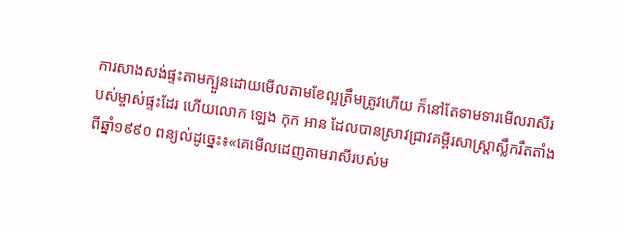ការសាងសង់ផ្ទះតាមក្បួនដោយមើលតាមខែល្អត្រឹមត្រូវហើយ ក៏នៅតែទាមទារមើលរាសីរបស់ម្ចាស់ផ្ទះដែរ ហើយលោក ឡេង កុក អាន ដែលបានស្រាវជ្រាវគម្ពីរសាស្ត្រាស្លឹករឹតតាំងពីឆ្នាំ១៩៩០ ពន្យល់ដូច្នេះ៖«គេមើលដេញតាមរាសីរបស់ម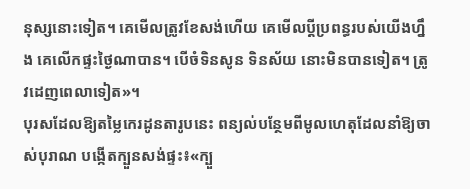នុស្សនោះទៀត។ គេមើលត្រូវខែសង់ហើយ គេមើលប្ដីប្រពន្ធរបស់យើងហ្នឹង គេលើកផ្ទះថ្ងៃណាបាន។ បើចំទិនសូន ទិនស័យ នោះមិនបានទៀត។ ត្រូវដេញពេលាទៀត»។
បុរសដែលឱ្យតម្លៃកេរដូនតារូបនេះ ពន្យល់បន្ថែមពីមូលហេតុដែលនាំឱ្យចាស់បុរាណ បង្កើតក្បួនសង់ផ្ទះ៖«ក្បួ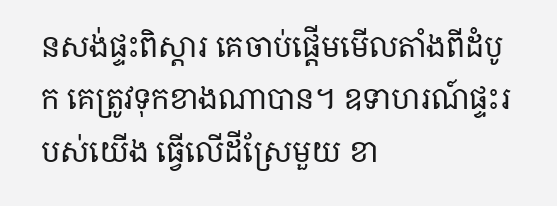នសង់ផ្ទះពិស្ដារ គេចាប់ផ្ដើមមើលតាំងពីដំបូក គេត្រូវទុកខាងណាបាន។ ឧទាហរណ៍ផ្ទះរបស់យើង ធ្វើលើដីស្រែមួយ ខា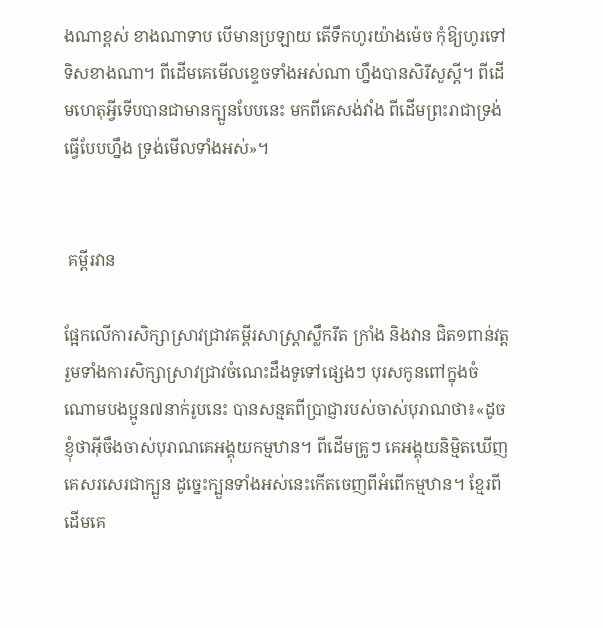ងណាខ្ពស់ ខាងណាទាប បើមានប្រឡាយ តើទឹកហូរយ៉ាងម៉េច កុំឱ្យហូរទៅទិសខាងណា។ ពីដើមគេមើលខ្ទេចទាំងអស់ណា ហ្នឹងបានសិរីសួស្ដី។ ពីដើមហេតុអ្វីទើបបានជាមានក្បួនបែបនេះ មកពីគេសង់វាំង ពីដើមព្រះរាជាទ្រង់ធ្វើបែបហ្នឹង ទ្រង់មើលទាំងអស់»។


 គម្ពីរវាន

ផ្អែកលើការសិក្សាស្រាវជ្រាវគម្ពីរសាស្ត្រាស្លឹករឹត ក្រាំង និងវាន ជិត១ពាន់វត្ត រួមទាំងការសិក្សាស្រាវជ្រាវចំណេះដឹងទូទៅផ្សេងៗ បុរសកូនពៅក្នុងចំណោមបងប្អូន៧នាក់រូបនេះ បានសន្មតពីប្រាជ្ញារបស់ចាស់បុរាណថា៖«ដូចខ្ញុំថាអ៊ីចឹងចាស់បុរាណគេអង្គុយកម្មឋាន។ ពីដើមគ្រូៗ គេអង្គុយនិម្មិតឃើញ គេសរសេរជាក្បួន ដូច្នេះក្បួនទាំងអស់នេះកើតចេញពីអំពើកម្មឋាន។ ខ្មែរពីដើមគេ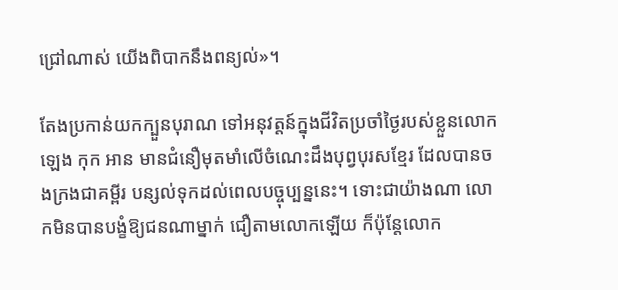ជ្រៅណាស់ យើងពិបាកនឹងពន្យល់»។

តែងប្រកាន់យកក្បួនបុរាណ ទៅអនុវត្តន៍ក្នុងជីវិតប្រចាំថ្ងៃរបស់ខ្លួនលោក ឡេង កុក អាន មានជំនឿមុតមាំលើចំណេះដឹងបុព្វបុរសខ្មែរ ដែលបានចងក្រងជាគម្ពីរ បន្សល់ទុកដល់ពេលបច្ចុប្បន្ននេះ។ ទោះជាយ៉ាងណា លោកមិនបានបង្ខំឱ្យជនណាម្នាក់ ជឿតាមលោកឡើយ ក៏ប៉ុន្តែលោក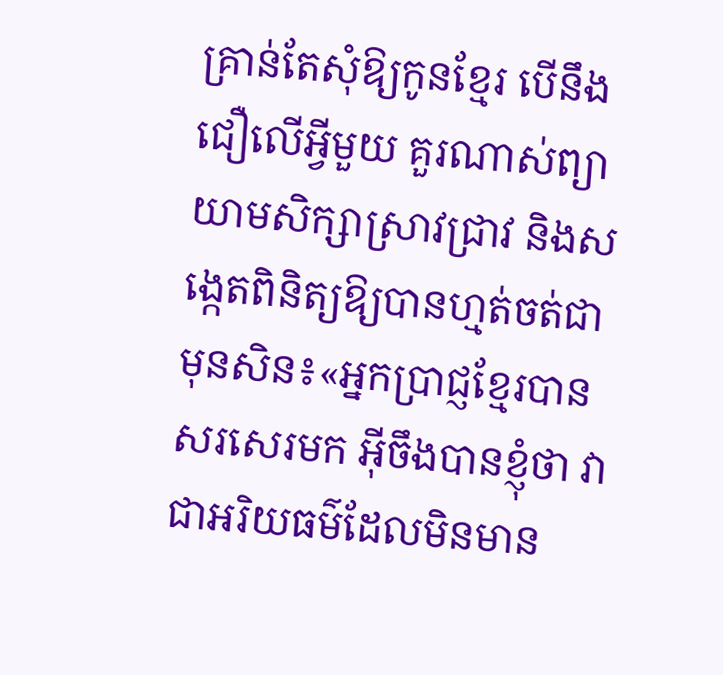គ្រាន់តែសុំឱ្យកូនខ្មែរ បើនឹងជឿលើអ្វីមួយ គួរណាស់ព្យាយាមសិក្សាស្រាវជ្រាវ និងសង្កេតពិនិត្យឱ្យបានហ្មត់ចត់ជាមុនសិន៖«អ្នកប្រាជ្ញខ្មែរបានសរសេរមក អ៊ីចឹងបានខ្ញុំថា វាជាអរិយធម៌ដែលមិនមាន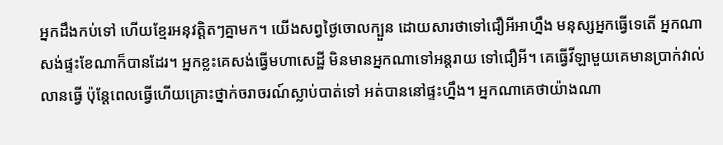អ្នកដឹងកប់ទៅ ហើយខ្មែរអនុវត្តិតៗគ្នាមក។ យើងសព្វថ្ងៃចោលក្បួន ដោយសារថាទៅជឿអីអាហ្នឹង មនុស្សអ្នកធ្វើទេតើ អ្នកណាសង់ផ្ទះខែណាក៏បានដែរ។ អ្នកខ្លះគេសង់ធ្វើមហាសេដ្ឋី មិនមានអ្នកណាទៅអន្តរាយ ទៅជឿអី។ គេធ្វើវីឡាមួយគេមានប្រាក់វាល់លានធ្វើ ប៉ុន្តែពេលធ្វើហើយគ្រោះថ្នាក់ចរាចរណ៍ស្លាប់បាត់ទៅ អត់បាននៅផ្ទះហ្នឹង។ អ្នកណាគេថាយ៉ាងណា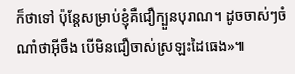ក៏ថាទៅ ប៉ុន្តែសម្រាប់ខ្ញុំគឺជឿក្បួនបុរាណ។ ដូចចាស់ៗចំណាំថាអ៊ីចឹង បើមិនជឿចាស់ស្រឡះដៃធេង»៕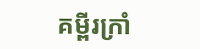គម្ពីរក្រាំ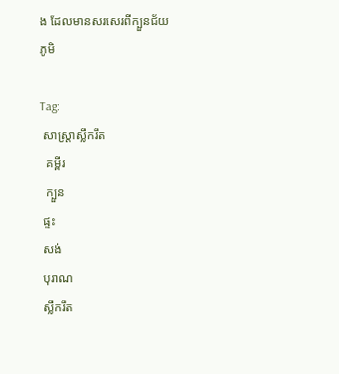ង ដែលមានសរសេរពីក្បួនជ័យភូមិ

Tag:
 សាស្ត្រាស្លឹករឹត
  គម្ពីរ
  ក្បួន
 ផ្ទះ
 សង់
 បុរាណ
 ស្លឹករឹត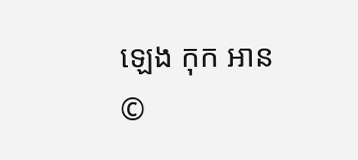ឡេង កុក អាន
©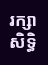រក្សាសិទ្ធិ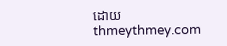ដោយ thmeythmey.com